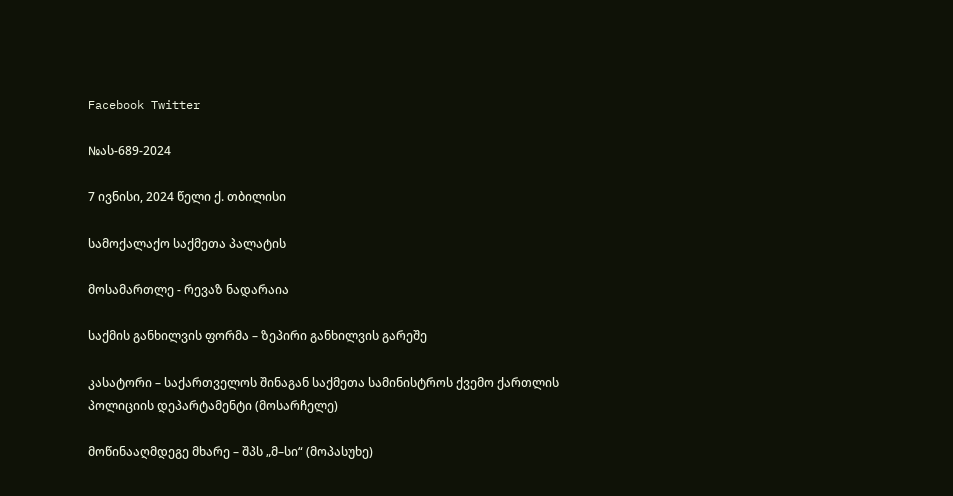Facebook Twitter

№ას-689-2024

7 ივნისი, 2024 წელი ქ. თბილისი

სამოქალაქო საქმეთა პალატის

მოსამართლე - რევაზ ნადარაია

საქმის განხილვის ფორმა – ზეპირი განხილვის გარეშე

კასატორი – საქართველოს შინაგან საქმეთა სამინისტროს ქვემო ქართლის პოლიციის დეპარტამენტი (მოსარჩელე)

მოწინააღმდეგე მხარე – შპს „მ–სი“ (მოპასუხე)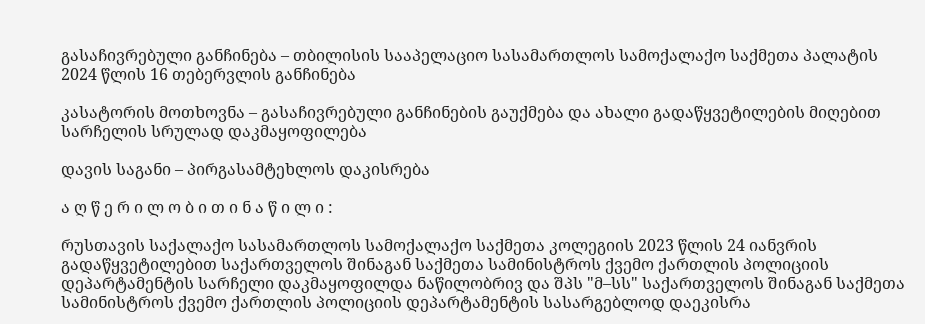გასაჩივრებული განჩინება – თბილისის სააპელაციო სასამართლოს სამოქალაქო საქმეთა პალატის 2024 წლის 16 თებერვლის განჩინება

კასატორის მოთხოვნა – გასაჩივრებული განჩინების გაუქმება და ახალი გადაწყვეტილების მიღებით სარჩელის სრულად დაკმაყოფილება

დავის საგანი – პირგასამტეხლოს დაკისრება

ა ღ წ ე რ ი ლ ო ბ ი თ ი ნ ა წ ი ლ ი :

რუსთავის საქალაქო სასამართლოს სამოქალაქო საქმეთა კოლეგიის 2023 წლის 24 იანვრის გადაწყვეტილებით საქართველოს შინაგან საქმეთა სამინისტროს ქვემო ქართლის პოლიციის დეპარტამენტის სარჩელი დაკმაყოფილდა ნაწილობრივ და შპს "მ–სს" საქართველოს შინაგან საქმეთა სამინისტროს ქვემო ქართლის პოლიციის დეპარტამენტის სასარგებლოდ დაეკისრა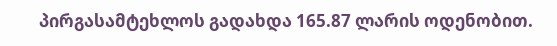პირგასამტეხლოს გადახდა 165.87 ლარის ოდენობით.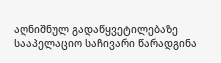აღნიშნულ გადაწყვეტილებაზე სააპელაციო საჩივარი წარადგინა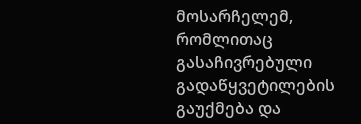მოსარჩელემ, რომლითაც გასაჩივრებული გადაწყვეტილების გაუქმება და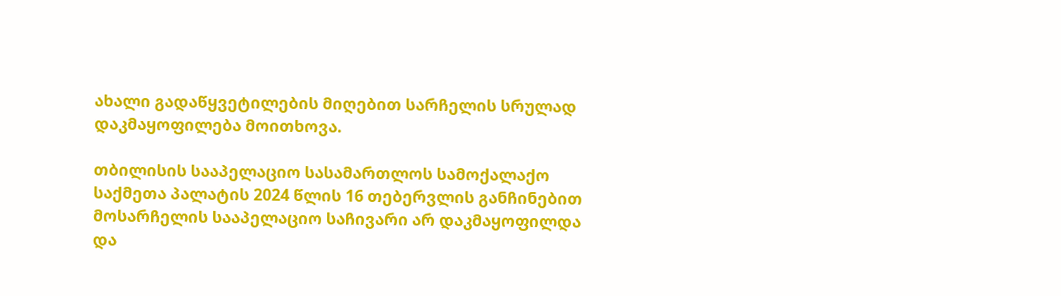ახალი გადაწყვეტილების მიღებით სარჩელის სრულად დაკმაყოფილება მოითხოვა.

თბილისის სააპელაციო სასამართლოს სამოქალაქო საქმეთა პალატის 2024 წლის 16 თებერვლის განჩინებით მოსარჩელის სააპელაციო საჩივარი არ დაკმაყოფილდა და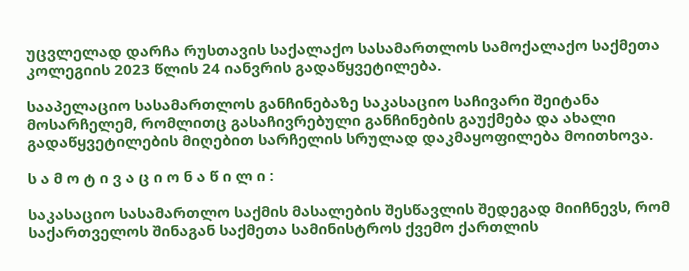უცვლელად დარჩა რუსთავის საქალაქო სასამართლოს სამოქალაქო საქმეთა კოლეგიის 2023 წლის 24 იანვრის გადაწყვეტილება.

სააპელაციო სასამართლოს განჩინებაზე საკასაციო საჩივარი შეიტანა მოსარჩელემ, რომლითც გასაჩივრებული განჩინების გაუქმება და ახალი გადაწყვეტილების მიღებით სარჩელის სრულად დაკმაყოფილება მოითხოვა.

ს ა მ ო ტ ი ვ ა ც ი ო ნ ა წ ი ლ ი :

საკასაციო სასამართლო საქმის მასალების შესწავლის შედეგად მიიჩნევს, რომ საქართველოს შინაგან საქმეთა სამინისტროს ქვემო ქართლის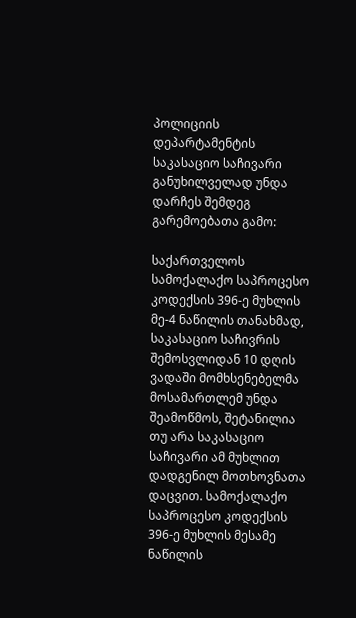პოლიციის დეპარტამენტის საკასაციო საჩივარი განუხილველად უნდა დარჩეს შემდეგ გარემოებათა გამო:

საქართველოს სამოქალაქო საპროცესო კოდექსის 396-ე მუხლის მე-4 ნაწილის თანახმად, საკასაციო საჩივრის შემოსვლიდან 10 დღის ვადაში მომხსენებელმა მოსამართლემ უნდა შეამოწმოს, შეტანილია თუ არა საკასაციო საჩივარი ამ მუხლით დადგენილ მოთხოვნათა დაცვით. სამოქალაქო საპროცესო კოდექსის 396-ე მუხლის მესამე ნაწილის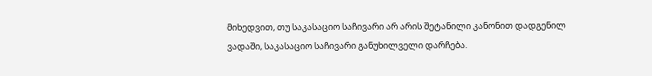მიხედვით, თუ საკასაციო საჩივარი არ არის შეტანილი კანონით დადგენილ ვადაში, საკასაციო საჩივარი განუხილველი დარჩება.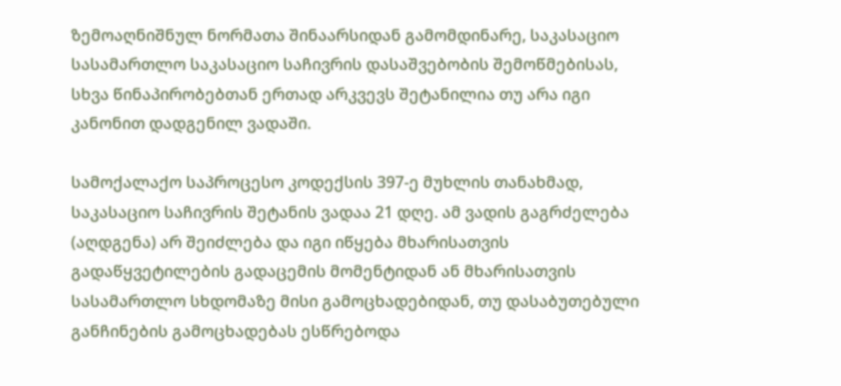ზემოაღნიშნულ ნორმათა შინაარსიდან გამომდინარე, საკასაციო სასამართლო საკასაციო საჩივრის დასაშვებობის შემოწმებისას, სხვა წინაპირობებთან ერთად არკვევს შეტანილია თუ არა იგი კანონით დადგენილ ვადაში.

სამოქალაქო საპროცესო კოდექსის 397-ე მუხლის თანახმად, საკასაციო საჩივრის შეტანის ვადაა 21 დღე. ამ ვადის გაგრძელება (აღდგენა) არ შეიძლება და იგი იწყება მხარისათვის გადაწყვეტილების გადაცემის მომენტიდან ან მხარისათვის სასამართლო სხდომაზე მისი გამოცხადებიდან, თუ დასაბუთებული განჩინების გამოცხადებას ესწრებოდა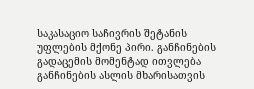საკასაციო საჩივრის შეტანის უფლების მქონე პირი. განჩინების გადაცემის მომენტად ითვლება განჩინების ასლის მხარისათვის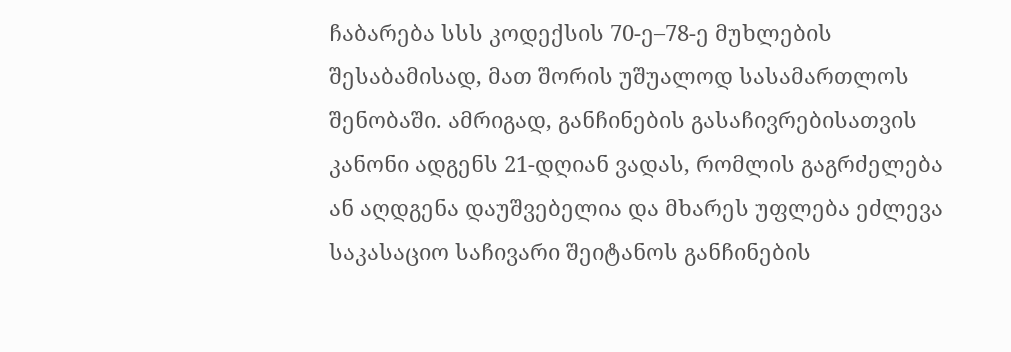ჩაბარება სსს კოდექსის 70-ე–78-ე მუხლების შესაბამისად, მათ შორის უშუალოდ სასამართლოს შენობაში. ამრიგად, განჩინების გასაჩივრებისათვის კანონი ადგენს 21-დღიან ვადას, რომლის გაგრძელება ან აღდგენა დაუშვებელია და მხარეს უფლება ეძლევა საკასაციო საჩივარი შეიტანოს განჩინების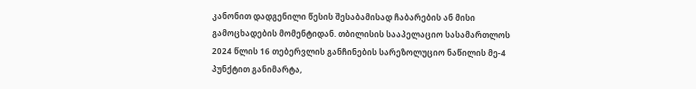კანონით დადგენილი წესის შესაბამისად ჩაბარების ან მისი გამოცხადების მომენტიდან. თბილისის სააპელაციო სასამართლოს 2024 წლის 16 თებერვლის განჩინების სარეზოლუციო ნაწილის მე-4 პუნქტით განიმარტა,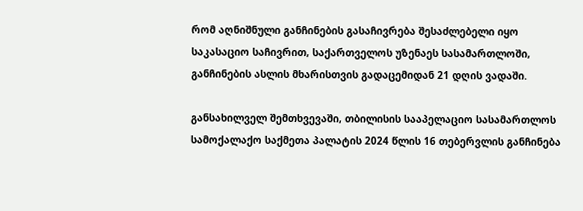რომ აღნიშნული განჩინების გასაჩივრება შესაძლებელი იყო საკასაციო საჩივრით, საქართველოს უზენაეს სასამართლოში, განჩინების ასლის მხარისთვის გადაცემიდან 21 დღის ვადაში.

განსახილველ შემთხვევაში, თბილისის სააპელაციო სასამართლოს სამოქალაქო საქმეთა პალატის 2024 წლის 16 თებერვლის განჩინება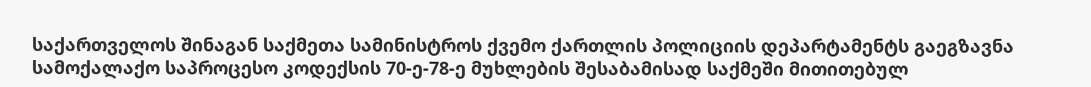საქართველოს შინაგან საქმეთა სამინისტროს ქვემო ქართლის პოლიციის დეპარტამენტს გაეგზავნა სამოქალაქო საპროცესო კოდექსის 70-ე-78-ე მუხლების შესაბამისად საქმეში მითითებულ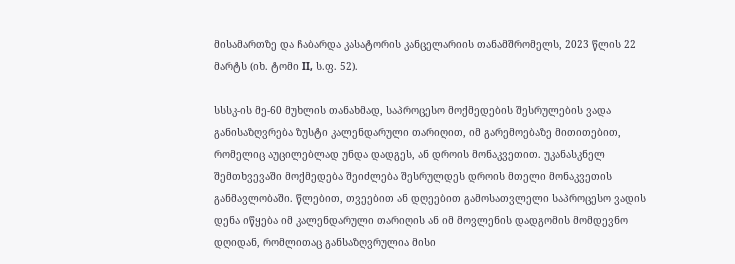მისამართზე და ჩაბარდა კასატორის კანცელარიის თანამშრომელს, 2023 წლის 22 მარტს (იხ. ტომი II, ს.ფ. 52).

სსსკ-ის მე-60 მუხლის თანახმად, საპროცესო მოქმედების შესრულების ვადა განისაზღვრება ზუსტი კალენდარული თარიღით, იმ გარემოებაზე მითითებით, რომელიც აუცილებლად უნდა დადგეს, ან დროის მონაკვეთით. უკანასკნელ შემთხვევაში მოქმედება შეიძლება შესრულდეს დროის მთელი მონაკვეთის განმავლობაში. წლებით, თვეებით ან დღეებით გამოსათვლელი საპროცესო ვადის დენა იწყება იმ კალენდარული თარიღის ან იმ მოვლენის დადგომის მომდევნო დღიდან, რომლითაც განსაზღვრულია მისი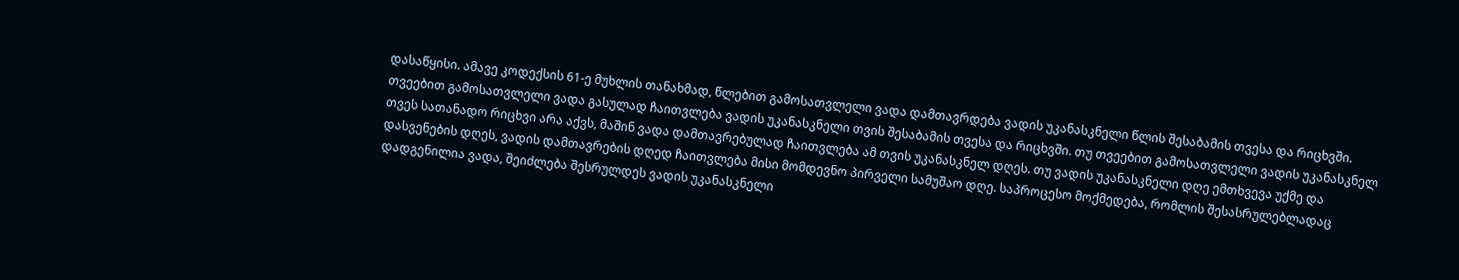დასაწყისი. ამავე კოდექსის 61-ე მუხლის თანახმად, წლებით გამოსათვლელი ვადა დამთავრდება ვადის უკანასკნელი წლის შესაბამის თვესა და რიცხვში. თვეებით გამოსათვლელი ვადა გასულად ჩაითვლება ვადის უკანასკნელი თვის შესაბამის თვესა და რიცხვში. თუ თვეებით გამოსათვლელი ვადის უკანასკნელ თვეს სათანადო რიცხვი არა აქვს, მაშინ ვადა დამთავრებულად ჩაითვლება ამ თვის უკანასკნელ დღეს. თუ ვადის უკანასკნელი დღე ემთხვევა უქმე და დასვენების დღეს, ვადის დამთავრების დღედ ჩაითვლება მისი მომდევნო პირველი სამუშაო დღე. საპროცესო მოქმედება, რომლის შესასრულებლადაც დადგენილია ვადა, შეიძლება შესრულდეს ვადის უკანასკნელი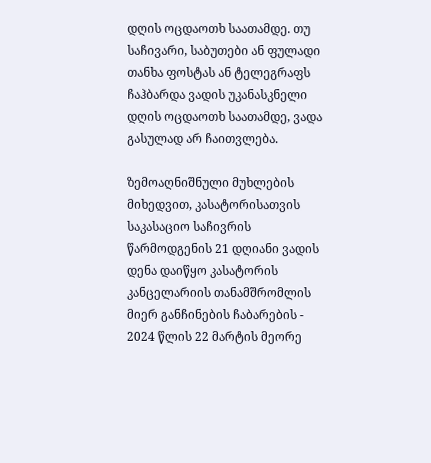დღის ოცდაოთხ საათამდე. თუ საჩივარი, საბუთები ან ფულადი თანხა ფოსტას ან ტელეგრაფს ჩაჰბარდა ვადის უკანასკნელი დღის ოცდაოთხ საათამდე, ვადა გასულად არ ჩაითვლება.

ზემოაღნიშნული მუხლების მიხედვით, კასატორისათვის საკასაციო საჩივრის წარმოდგენის 21 დღიანი ვადის დენა დაიწყო კასატორის კანცელარიის თანამშრომლის მიერ განჩინების ჩაბარების - 2024 წლის 22 მარტის მეორე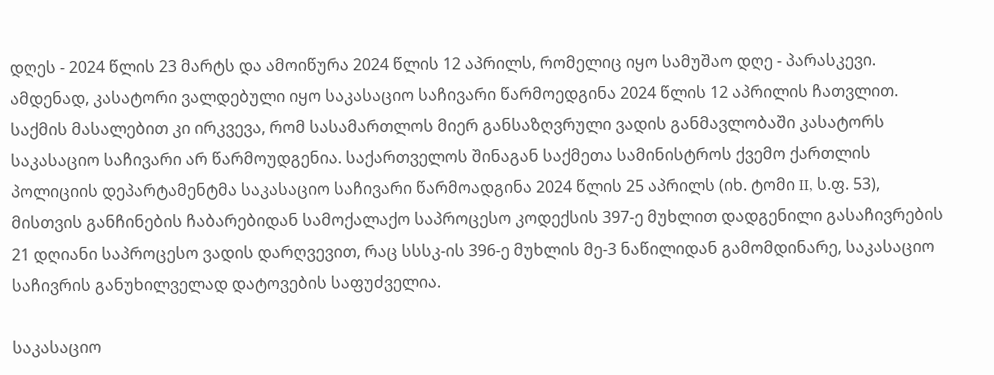დღეს - 2024 წლის 23 მარტს და ამოიწურა 2024 წლის 12 აპრილს, რომელიც იყო სამუშაო დღე - პარასკევი. ამდენად, კასატორი ვალდებული იყო საკასაციო საჩივარი წარმოედგინა 2024 წლის 12 აპრილის ჩათვლით. საქმის მასალებით კი ირკვევა, რომ სასამართლოს მიერ განსაზღვრული ვადის განმავლობაში კასატორს საკასაციო საჩივარი არ წარმოუდგენია. საქართველოს შინაგან საქმეთა სამინისტროს ქვემო ქართლის პოლიციის დეპარტამენტმა საკასაციო საჩივარი წარმოადგინა 2024 წლის 25 აპრილს (იხ. ტომი II, ს.ფ. 53), მისთვის განჩინების ჩაბარებიდან სამოქალაქო საპროცესო კოდექსის 397-ე მუხლით დადგენილი გასაჩივრების 21 დღიანი საპროცესო ვადის დარღვევით, რაც სსსკ-ის 396-ე მუხლის მე-3 ნაწილიდან გამომდინარე, საკასაციო საჩივრის განუხილველად დატოვების საფუძველია.

საკასაციო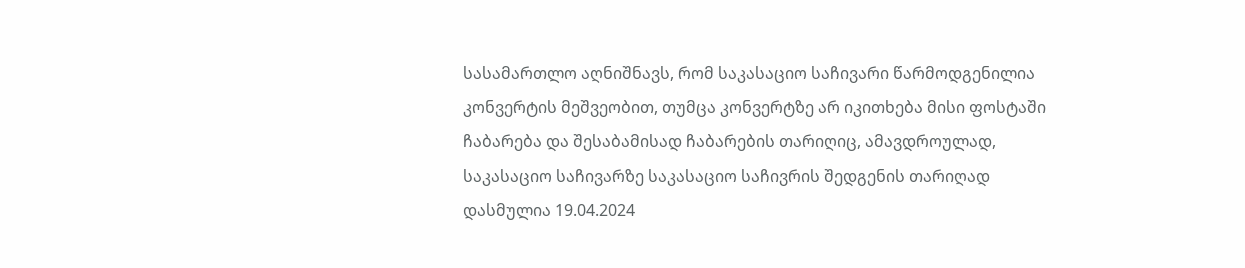სასამართლო აღნიშნავს, რომ საკასაციო საჩივარი წარმოდგენილია კონვერტის მეშვეობით, თუმცა კონვერტზე არ იკითხება მისი ფოსტაში ჩაბარება და შესაბამისად ჩაბარების თარიღიც, ამავდროულად, საკასაციო საჩივარზე საკასაციო საჩივრის შედგენის თარიღად დასმულია 19.04.2024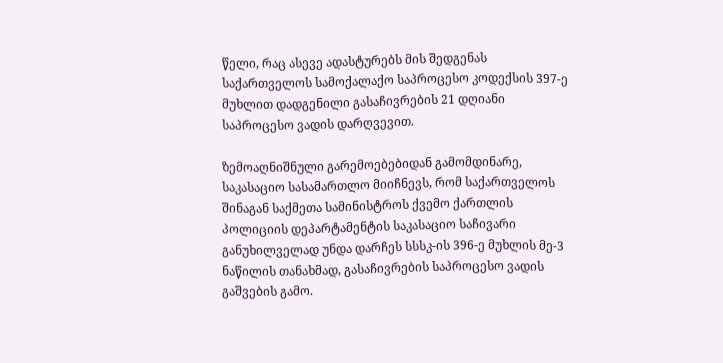წელი, რაც ასევე ადასტურებს მის შედგენას საქართველოს სამოქალაქო საპროცესო კოდექსის 397-ე მუხლით დადგენილი გასაჩივრების 21 დღიანი საპროცესო ვადის დარღვევით.

ზემოაღნიშნული გარემოებებიდან გამომდინარე, საკასაციო სასამართლო მიიჩნევს, რომ საქართველოს შინაგან საქმეთა სამინისტროს ქვემო ქართლის პოლიციის დეპარტამენტის საკასაციო საჩივარი განუხილველად უნდა დარჩეს სსსკ-ის 396-ე მუხლის მე-3 ნაწილის თანახმად, გასაჩივრების საპროცესო ვადის გაშვების გამო.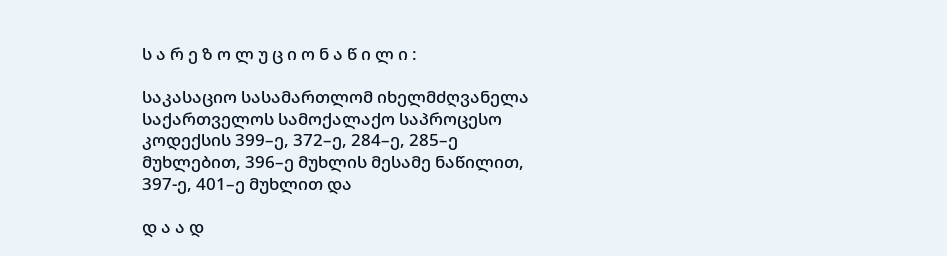ს ა რ ე ზ ო ლ უ ც ი ო ნ ა წ ი ლ ი :

საკასაციო სასამართლომ იხელმძღვანელა საქართველოს სამოქალაქო საპროცესო კოდექსის 399–ე, 372–ე, 284–ე, 285–ე მუხლებით, 396–ე მუხლის მესამე ნაწილით, 397-ე, 401–ე მუხლით და

დ ა ა დ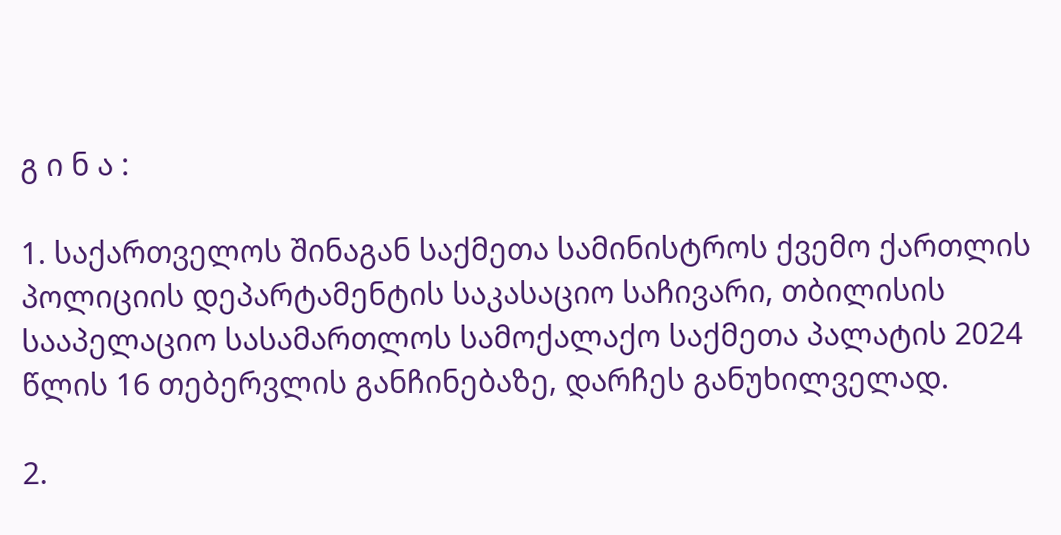გ ი ნ ა :

1. საქართველოს შინაგან საქმეთა სამინისტროს ქვემო ქართლის პოლიციის დეპარტამენტის საკასაციო საჩივარი, თბილისის სააპელაციო სასამართლოს სამოქალაქო საქმეთა პალატის 2024 წლის 16 თებერვლის განჩინებაზე, დარჩეს განუხილველად.

2.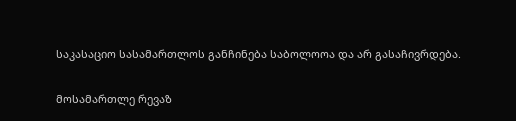საკასაციო სასამართლოს განჩინება საბოლოოა და არ გასაჩივრდება.

მოსამართლე რევაზ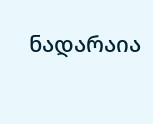ნადარაია